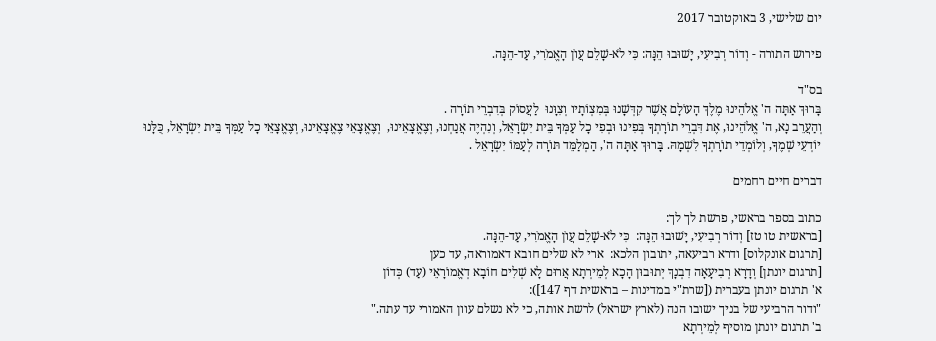יום שלישי, 3 באוקטובר 2017

פירוש התורה - וְדוֹר רְבִיעִי, יָשׁוּבוּ הֵנָּה: כִּי לֹא-שָׁלֵם עֲו‍ֹן הָאֱמֹרִי, עַד-הֵנָּה.

בס"ד
בָּרוּךְ אַתָּה ה' אֱלֹהֵינוּ מֶלֶךְ הָעוֹלָם אֲשֶׁר קִדְּשָׁנוּ בְּמִצְוֹתָיו וְצִוָּנוּ  לַעֲסוֹק בְּדִבְרֵי תוֹרָה .
וְהַעֲרֵב נָא, ה' אֱלֹהֵינוּ, אֶת דִּבְרֵי תוֹרָתְךָ בְּפִינוּ וּבְפִי כָל עַמְּךָ בֵּית יִשְׂרָאֵל, וְנִהְיֶה אֲנַחְנוּ, וְצֶאֱצָאֵינוּ,  וְצֶאֱצָאֵי צֶאֱצָאֵינוּ, וְצֶאֱצָאֵי כָל עַמְּךָ בֵּית יִשְׂרָאֵל, כֻּלָּנוּ יוֹדְעֵי שְׁמֶךָ, וְלוֹמְדֵי תוֹרָתְךָ לִשְׁמָהּ. בָּרוּךְ אַתָּה ה', הַמְלַמֵּד תּוֹרָה לְעַמּוֹ יִשְׂרָאֵל .

דברים חיים רחמים

כתוב בספר בראשי, פרשת לך לך:
[בראשית טו טז] וְדוֹר רְבִיעִי, יָשׁוּבוּ הֵנָּה:  כִּי לֹא-שָׁלֵם עֲו‍ֹן הָאֱמֹרִי, עַד-הֵנָּה.
[תרגום אונקלוס] ודרא רביעאה, יתובון הלכא:  ארי לא שלים חובא דאמוראה, עד כען
[תרגום יונתן] וְדָרָא רְבִיעָאָה דִבְנָךְ יְתוּבוּן הָכָא לְמֵירְתָא אֲרוּם לָא שְׁלִים חוֹבָא דְאֱמוֹרָאֵי (עַד) כְּדוֹן
א' תרגום יונתן בעברית ([שרת"י במדינות – בראשית דף 147]):
"ודור הרביעי של בניך ישובו הנה (לארץ ישראל) לרשת אותה, כי לא נשלם עוון האמורי עד עתה."
ב' תרגום יונתן מוסיף לְמֵירְתָא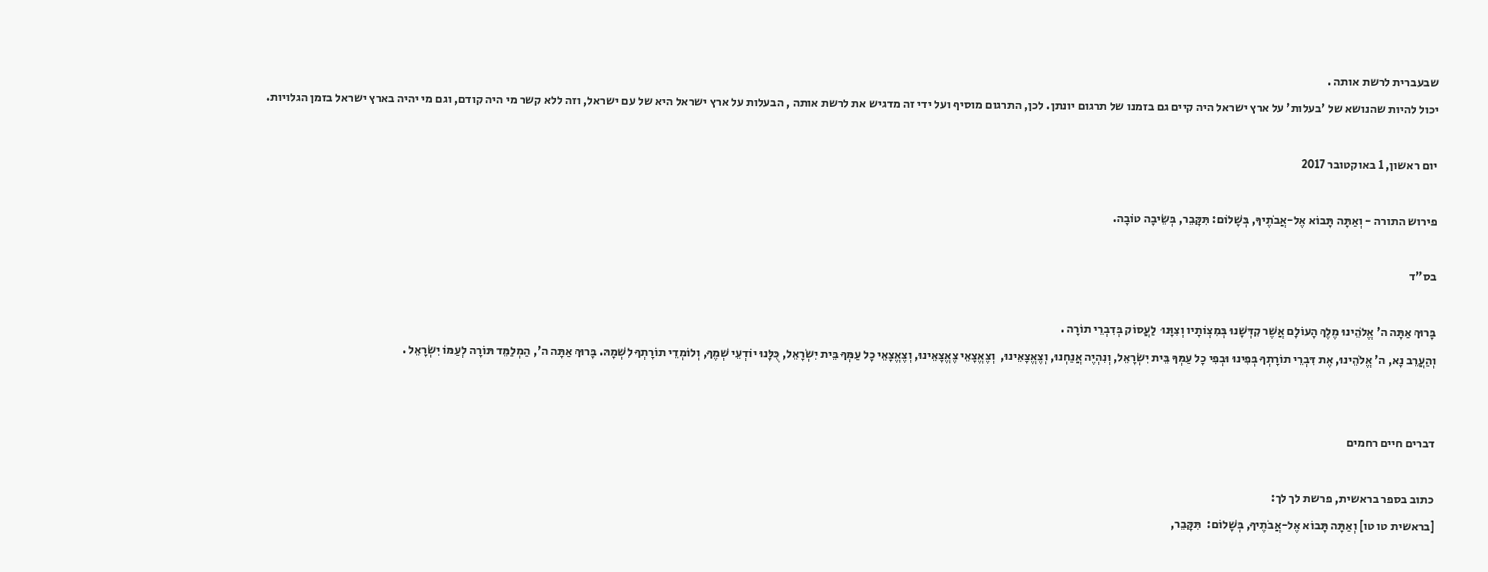שבעברית לרשת אותה .
יכול להיות שהנושא של 'בעלות' על ארץ ישראל היה קיים גם בזמנו של תרגום יונתן. לכן, התרגום מוסיף ועל ידי זה מדגיש את לרשת אותה , הבעלות על ארץ ישראל היא של עם ישראל, וזה ללא קשר מי היה קודם, וגם מי יהיה בארץ ישראל בזמן הגלויות.

יום ראשון, 1 באוקטובר 2017

פירוש התורה - וְאַתָּה תָּבוֹא אֶל-אֲבֹתֶיךָ, בְּשָׁלוֹם: תִּקָּבֵר, בְּשֵׂיבָה טוֹבָה.

בס"ד

בָּרוּךְ אַתָּה ה' אֱלֹהֵינוּ מֶלֶךְ הָעוֹלָם אֲשֶׁר קִדְּשָׁנוּ בְּמִצְוֹתָיו וְצִוָּנוּ  לַעֲסוֹק בְּדִבְרֵי תוֹרָה .
וְהַעֲרֵב נָא, ה' אֱלֹהֵינוּ, אֶת דִּבְרֵי תוֹרָתְךָ בְּפִינוּ וּבְפִי כָל עַמְּךָ בֵּית יִשְׂרָאֵל, וְנִהְיֶה אֲנַחְנוּ, וְצֶאֱצָאֵינוּ,  וְצֶאֱצָאֵי צֶאֱצָאֵינוּ, וְצֶאֱצָאֵי כָל עַמְּךָ בֵּית יִשְׂרָאֵל, כֻּלָּנוּ יוֹדְעֵי שְׁמֶךָ, וְלוֹמְדֵי תוֹרָתְךָ לִשְׁמָהּ. בָּרוּךְ אַתָּה ה', הַמְלַמֵּד תּוֹרָה לְעַמּוֹ יִשְׂרָאֵל .


דברים חיים רחמים

כתוב בספר בראשית, פרשת לך לך:
[בראשית טו טו] וְאַתָּה תָּבוֹא אֶל-אֲבֹתֶיךָ, בְּשָׁלוֹם:  תִּקָּבֵר,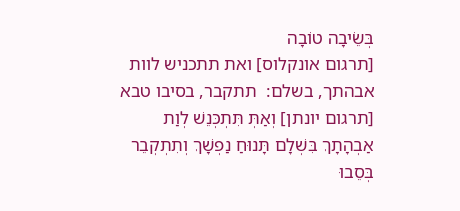בְּשֵׂיבָה טוֹבָה
[תרגום אונקלוס] ואת תתכניש לוות אבהתך, בשלם:  תתקבר, בסיבו טבא
[תרגום יונתן] וְאַתְּ תִּתְכְּנֵשׁ לְוַת אַבְהָתָךְ בִּשְׁלָם תָּנוּחַ נַפְשָׁךְ וְתִתְקְבֵר בְּסֵבוּ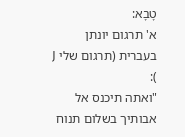טָבָא:
א' תרגום יונתן בעברית (תרגום שלי J ):
"ואתה תיכנס אל אבותיך בשלום תנוח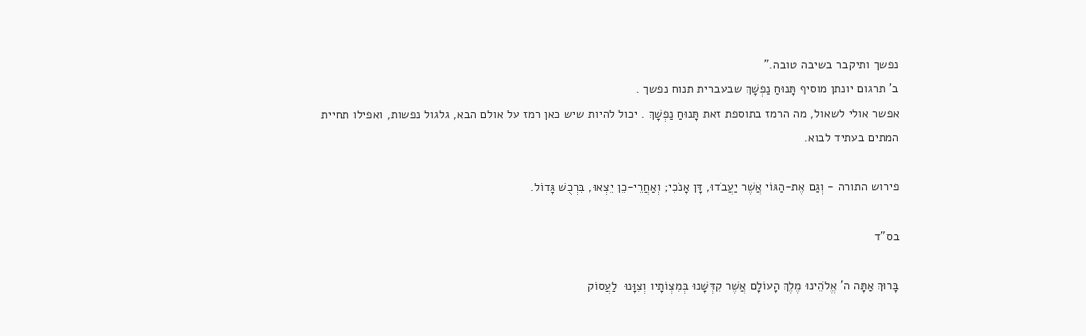נפשך ותיקבר בשיבה טובה."
ב' תרגום יונתן מוסיף תָּנוּחַ נַפְשָׁךְ שבעברית תנוח נפשך .
אפשר אולי לשאול, מה הרמז בתוספת זאת תָּנוּחַ נַפְשָׁךְ . יכול להיות שיש כאן רמז על אולם הבא, גלגול נפשות, ואפילו תחיית המתים בעתיד לבוא.

פירוש התורה - וְגַם אֶת-הַגּוֹי אֲשֶׁר יַעֲבֹדוּ, דָּן אָנֹכִי; וְאַחֲרֵי-כֵן יֵצְאוּ, בִּרְכֻשׁ גָּדוֹל.

בס"ד

בָּרוּךְ אַתָּה ה' אֱלֹהֵינוּ מֶלֶךְ הָעוֹלָם אֲשֶׁר קִדְּשָׁנוּ בְּמִצְוֹתָיו וְצִוָּנוּ  לַעֲסוֹק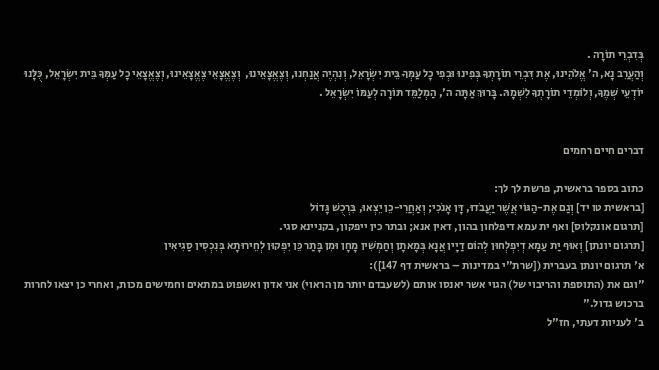בְּדִבְרֵי תוֹרָה .
וְהַעֲרֵב נָא, ה' אֱלֹהֵינוּ, אֶת דִּבְרֵי תוֹרָתְךָ בְּפִינוּ וּבְפִי כָל עַמְּךָ בֵּית יִשְׂרָאֵל, וְנִהְיֶה אֲנַחְנוּ, וְצֶאֱצָאֵינוּ,  וְצֶאֱצָאֵי צֶאֱצָאֵינוּ, וְצֶאֱצָאֵי כָל עַמְּךָ בֵּית יִשְׂרָאֵל, כֻּלָּנוּ יוֹדְעֵי שְׁמֶךָ, וְלוֹמְדֵי תוֹרָתְךָ לִשְׁמָהּ. בָּרוּךְ אַתָּה ה', הַמְלַמֵּד תּוֹרָה לְעַמּוֹ יִשְׂרָאֵל .


דברים חיים רחמים

כתוב בספר בראשית, פרשת לך לך:
[בראשית טו יד] וְגַם אֶת-הַגּוֹי אֲשֶׁר יַעֲבֹדוּ, דָּן אָנֹכִי; וְאַחֲרֵי-כֵן יֵצְאוּ, בִּרְכֻשׁ גָּדוֹל
[תרגום אונקלוס] ואף ית עמא דיפלחון בהון, דאין אנא; ובתר כין ייפקון, בקניינא סגי.
[תרגום יונתן] וְאוּף יַת עַמָא דְיִפְלְחוּן לְהוֹם דַיָין אֲנָא בְּמָאתָן וְחַמְשִׁין מָחָן וּמִן בָּתַר כֵּן יִפְקוּן לְחֵירוּתָא בְּנִכְסִין סַגִיאִין
א' תרגום יונתן בעברית ([שרת"י במדינות – בראשית דף 147]):
"וגם את (התוספת והריבוי של) הגוי אשר יאנסו אותם (לשעבדם יותר מן הראוי) אני אדון ואשפוט במתאים וחמישים מכות, ואחרי כן יצאו לחרות ברכוש גדול."
ב' לעניות דעתי, חז"ל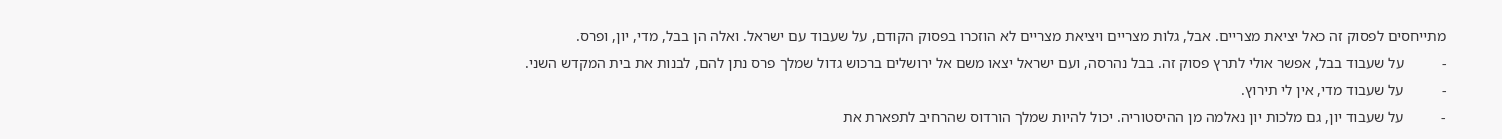מתייחסים לפסוק זה כאל יציאת מצריים. אבל, גלות מצריים ויציאת מצריים לא הוזכרו בפסוק הקודם, על שעבוד עם ישראל. ואלה הן בבל, מדי, יון, ופרס.
-          על שעבוד בבל, אפשר אולי לתרץ פסוק זה. בבל נהרסה, ועם ישראל יצאו משם אל ירושלים ברכוש גדול שמלך פרס נתן להם, לבנות את בית המקדש השני.
-          על שעבוד מדי, אין לי תירוץ.
-          על שעבוד יון, גם מלכות יון נאלמה מן ההיסטוריה. יכול להיות שמלך הורדוס שהרחיב לתפארת את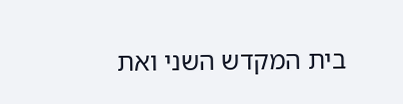בית המקדש השני ואת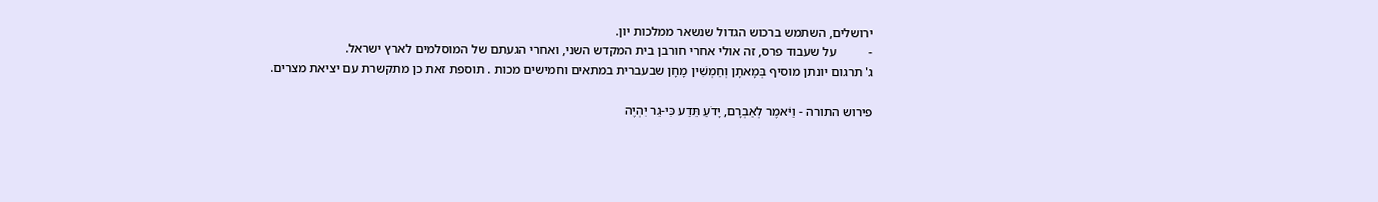ירושלים, השתמש ברכוש הגדול שנשאר ממלכות יון.
-          על שעבוד פרס, זה אולי אחרי חורבן בית המקדש השני, ואחרי הגעתם של המוסלמים לארץ ישראל.
ג' תרגום יונתן מוסיף בְּמָאתָן וְחַמְשִׁין מָחָן שבעברית במתאים וחמישים מכות . תוספת זאת כן מתקשרת עם יציאת מצרים.

פירוש התורה - וַיֹּאמֶר לְאַבְרָם, יָדֹעַ תֵּדַע כִּי-גֵר יִהְיֶה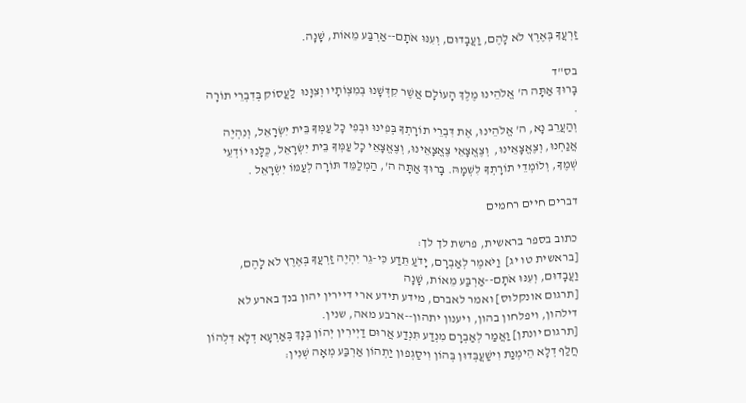זַרְעֲךָ בְּאֶרֶץ לֹא לָהֶם, וַעֲבָדוּם, וְעִנּוּ אֹתָם--אַרְבַּע מֵאוֹת, שָׁנָה.

בס"ד
בָּרוּךְ אַתָּה ה' אֱלֹהֵינוּ מֶלֶךְ הָעוֹלָם אֲשֶׁר קִדְּשָׁנוּ בְּמִצְוֹתָיו וְצִוָּנוּ  לַעֲסוֹק בְּדִבְרֵי תוֹרָה .
וְהַעֲרֵב נָא, ה' אֱלֹהֵינוּ, אֶת דִּבְרֵי תוֹרָתְךָ בְּפִינוּ וּבְפִי כָל עַמְּךָ בֵּית יִשְׂרָאֵל, וְנִהְיֶה אֲנַחְנוּ, וְצֶאֱצָאֵינוּ,  וְצֶאֱצָאֵי צֶאֱצָאֵינוּ, וְצֶאֱצָאֵי כָל עַמְּךָ בֵּית יִשְׂרָאֵל, כֻּלָּנוּ יוֹדְעֵי שְׁמֶךָ, וְלוֹמְדֵי תוֹרָתְךָ לִשְׁמָהּ. בָּרוּךְ אַתָּה ה', הַמְלַמֵּד תּוֹרָה לְעַמּוֹ יִשְׂרָאֵל .

דברים חיים רחמים

כתוב בספר בראשית, פרשת לך לך:
[בראשית טו יג]  וַיֹּאמֶר לְאַבְרָם, יָדֹעַ תֵּדַע כִּי-גֵר יִהְיֶה זַרְעֲךָ בְּאֶרֶץ לֹא לָהֶם, וַעֲבָדוּם, וְעִנּוּ אֹתָם--אַרְבַּע מֵאוֹת, שָׁנָה
[תרגום אונקלוס] ואמר לאברם, מידע תידע ארי דיירין יהון בנך בארע לא דילהון, ויפלחון בהון, ויענון יתהון--ארבע מאה, שנין.
[תרגום יונתן] וַאֲמַר לְאַבְרָם מִנְדַע תִּנְדַע אֲרוּם דַיְירִין יְהוֹן בְּנָךְ בְּאַרְעָא דְלָא דִלְהוֹן חֲלַף דְלָא הֵימְנַת וִישַׁעֲבְּדוּן בְּהוֹן וִיסַגְפוּן יַתְהוֹן אַרְבַּע מְאָה שְׁנִין: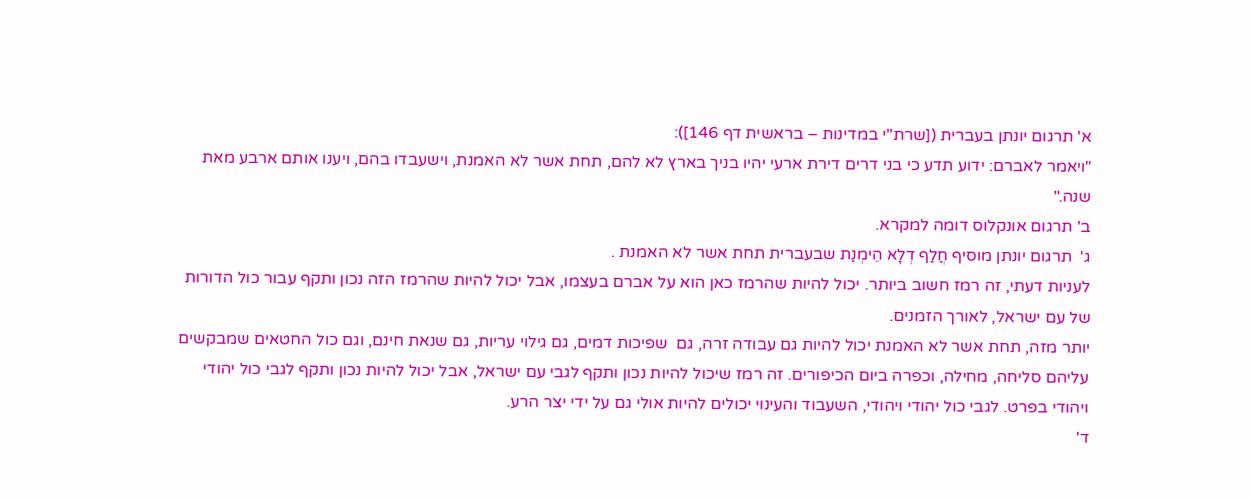א' תרגום יונתן בעברית ([שרת"י במדינות – בראשית דף 146]):
"ויאמר לאברם: ידוע תדע כי בני דרים דירת ארעי יהיו בניך בארץ לא להם, תחת אשר לא האמנת, וישעבדו בהם, ויענו אותם ארבע מאת שנה."
ב' תרגום אונקלוס דומה למקרא.
ג'  תרגום יונתן מוסיף חֲלַף דְלָא הֵימְנַת שבעברית תחת אשר לא האמנת .
לעניות דעתי, זה רמז חשוב ביותר. יכול להיות שהרמז כאן הוא על אברם בעצמו, אבל יכול להיות שהרמז הזה נכון ותקף עבור כול הדורות של עם ישראל, לאורך הזמנים.
יותר מזה, תחת אשר לא האמנת יכול להיות גם עבודה זרה, גם  שפיכות דמים, גם גילוי עריות, גם שנאת חינם, וגם כול החטאים שמבקשים עליהם סליחה, מחילה, וכפרה ביום הכיפורים. זה רמז שיכול להיות נכון ותקף לגבי עם ישראל, אבל יכול להיות נכון ותקף לגבי כול יהודי ויהודי בפרט. לגבי כול יהודי ויהודי, השעבוד והעינוי יכולים להיות אולי גם על ידי יצר הרע.
ד'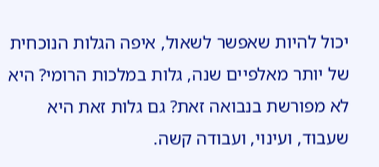יכול להיות שאפשר לשאול, איפה הגלות הנוכחית של יותר מאלפיים שנה, גלות במלכות הרומי? היא לא מפורשת בנבואה זאת? גם גלות זאת היא שעבוד, ועינוי, ועבודה קשה.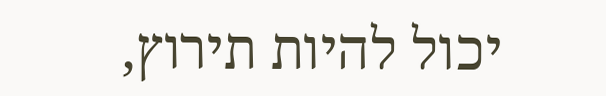יכול להיות תירוץ,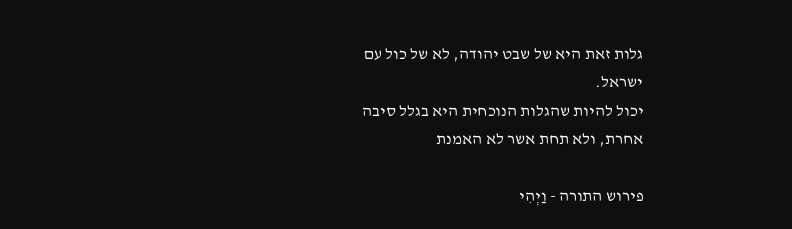גלות זאת היא של שבט יהודה, לא של כול עם ישראל.
יכול להיות שהגלות הנוכחית היא בגלל סיבה אחרת, ולא תחת אשר לא האמנת

פירוש התורה - וַיְהִי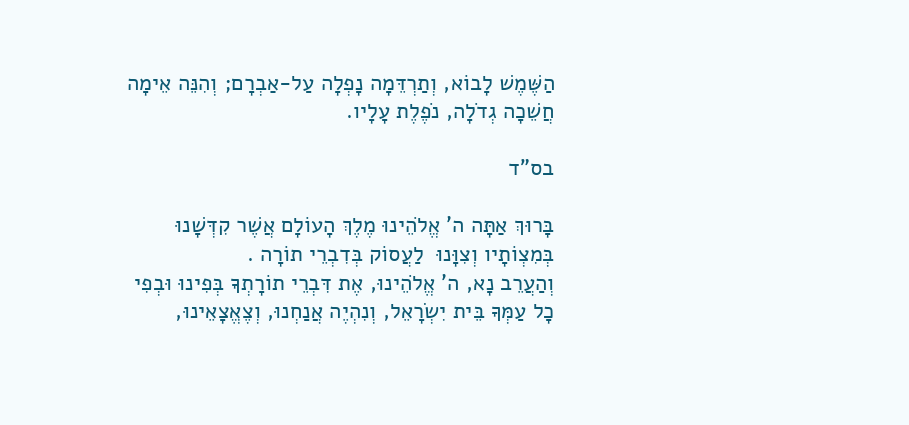הַשֶּׁמֶשׁ לָבוֹא, וְתַרְדֵּמָה נָפְלָה עַל-אַבְרָם; וְהִנֵּה אֵימָה חֲשֵׁכָה גְדֹלָה, נֹפֶלֶת עָלָיו.

בס"ד

בָּרוּךְ אַתָּה ה' אֱלֹהֵינוּ מֶלֶךְ הָעוֹלָם אֲשֶׁר קִדְּשָׁנוּ בְּמִצְוֹתָיו וְצִוָּנוּ  לַעֲסוֹק בְּדִבְרֵי תוֹרָה .
וְהַעֲרֵב נָא, ה' אֱלֹהֵינוּ, אֶת דִּבְרֵי תוֹרָתְךָ בְּפִינוּ וּבְפִי כָל עַמְּךָ בֵּית יִשְׂרָאֵל, וְנִהְיֶה אֲנַחְנוּ, וְצֶאֱצָאֵינוּ,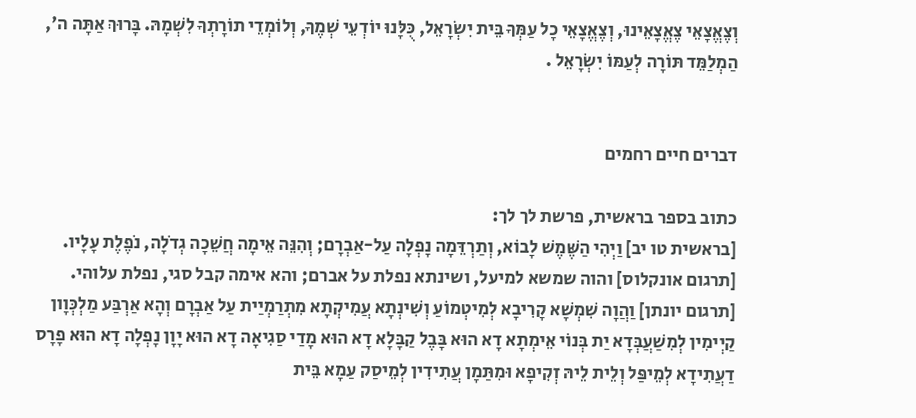וְצֶאֱצָאֵי צֶאֱצָאֵינוּ, וְצֶאֱצָאֵי כָל עַמְּךָ בֵּית יִשְׂרָאֵל, כֻּלָּנוּ יוֹדְעֵי שְׁמֶךָ, וְלוֹמְדֵי תוֹרָתְךָ לִשְׁמָהּ. בָּרוּךְ אַתָּה ה', הַמְלַמֵּד תּוֹרָה לְעַמּוֹ יִשְׂרָאֵל .


דברים חיים רחמים

כתוב בספר בראשית, פרשת לך לך:
[בראשית טו יב] וַיְהִי הַשֶּׁמֶשׁ לָבוֹא, וְתַרְדֵּמָה נָפְלָה עַל-אַבְרָם; וְהִנֵּה אֵימָה חֲשֵׁכָה גְדֹלָה, נֹפֶלֶת עָלָיו.
[תרגום אונקלוס] והוה שמשא למיעל, ושינתא נפלת על אברם; והא אימה קבל סגי, נפלת עלוהי.
[תרגום יונתן] וַהֲוָה שִׁמְשָׁא קָרִיבָא לְמִיטְמוֹעַ וְשִׁינְתָא עֲמִיקְתָא מִתְרַמְיַית עַל אַבְרָם וְהָא אַרְבַּע מַלְכְּוָון קַיְימִין לְמִשַׁעֲבְּדָא יַת בְּנוֹי אֵימְתָא דָא הוּא בָּבֶל קַבָּלָא דָא הוּא מָדַי סַגִיאָה דָא הוּא יָוָן נָפְלָה דָא הוּא פָרָס דַעֲתִידָא לְמֵיפַּל וְלֵית לֵיהּ זְקִיפָא וּמִתַּמָן עֲתִידִין לְמֵיסַק עַמָא בֵּית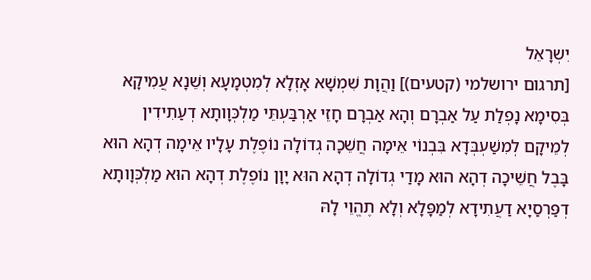יִשְרָאֵל
[תרגום ירושלמי (קטעים)] וַהֲוָת שִׁמְשָׁא אָזְלָא לְמִטְמָעָא וְשֵׁנָא עֲמִיקָא בְּסִימָא נָפְלַת עַל אַבְרָם וְהָא אַבְרָם חָזֵי אַרְבַּעְתֵּי מַלְכְּוָותָא דְעַתִידִין לְמֵיקָם לְמִשַׁעְבְּדָא בִּבְנוֹי אֵימָה חֲשֵׁכָה גְדוֹלָה נוֹפֶלֶת עָלָיו אֵימָה דְהָא הוּא בָּבֶל חֲשֵׁיכָה דְהָא הוּא מָדַי גְדוֹלָה דְהָא הוּא יָוָן נוֹפֶלֶת דְהָא הוּא מַלְכְּוָותָא דְפַּרְסַיָא דַעֲתִידָא לְמַפָּלָא וְלָא תֶהֱוֵי לָהּ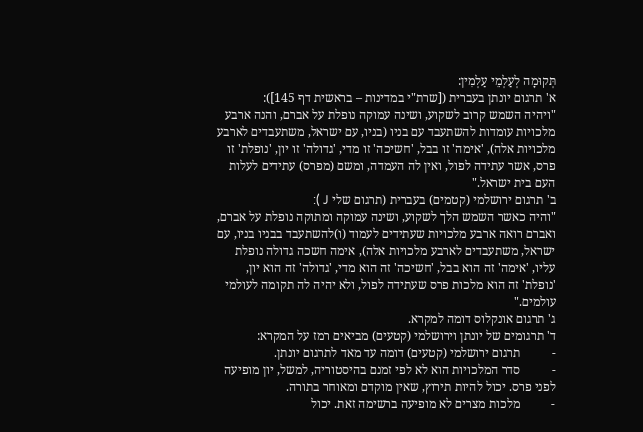תְּקוּמָה לְעַלְמֵי עַלְמִין:
א' תרגום יונתן בעברית ([שרת"י במדינות – בראשית דף 145]):
"ויהיה השמש קרוב לשקוע, ושינה עמוקה נופלת על אברם, והנה ארבע מלכויות עומדות להשתעבד עם בניו (בניו, עם ישראל, משתעבדים לארבע מלכויות אלה), 'אימה' זו בבל, 'חשיכה' זו מדי, 'גדולה' זו יון, 'נופלת' זו פרס, אשר עתידה לפול, ואין לה העמדה, ומשם (מפרס) עתידים לעלות העם בית ישראל."
ב' תרגום ירושלמי (קטמים) בעברית (תרגום שלי J ):
"והיה כאשר השמש הלך לשקוע, ושינה עמוקה ומתוקה נופלת על אברם, ואברם רואה ארבע מלכויות שעתידים לעמוד (ו)להשתעבד בבניו בניו, עם ישראל, משתעבדים לארבע מלכויות אלה), אימה חשכה גדולה נופלת עליו, 'אימה' זה הוא בבל, 'חשיכה' זה הוא מדי, 'גדולה' זה הוא יון, 'נופלת' זה הוא מלכות פרס שעתידה לפול, ולא יהיה לה תקומה לעולמי עולמים."
ג' תרגום אונקלוס דומה למקרא.
ד' תרגומים של יונתן וירושלמי (קטעים) מביאים רמז על המקרא:
-          תרגום ירושלמי (קטעים) דומה עד מאד לתרגום יונתן.
-          סדר המלכויות הוא לא לפי זמנם בהיסטוריה, למשל, יון מופיעה לפני פרס. יכול להיות תירוץ, שאין מוקדם ומאוחר בתורה.
-          מלכות מצרים לא מופיעה ברשימה זאת. יכול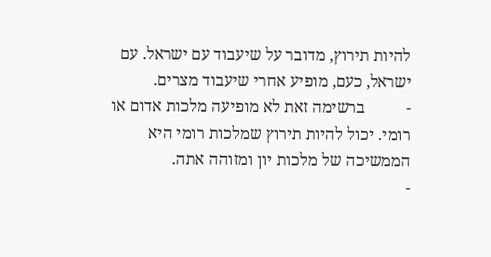להיות תירוץ, מדובר על שיעבוד עם ישראל. עם ישראל, כעם, מופיע אחרי שיעבוד מצרים.
-          ברשימה זאת לא מופיעה מלכות אדום או רומי. יכול להיות תירוץ שמלכות רומי היא הממשיכה של מלכות יון ומזוהה אתה.
-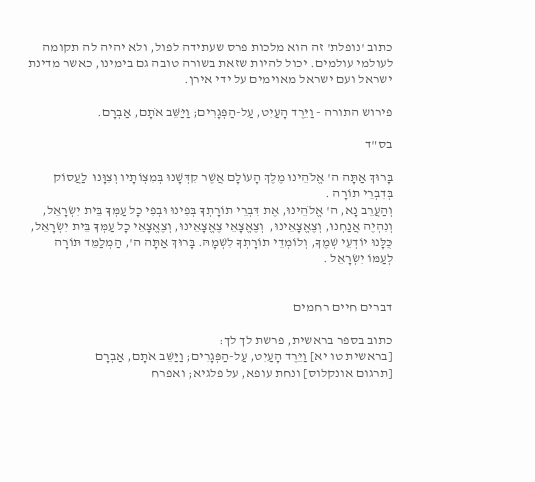כתוב 'נופלת' זה הוא מלכות פרס שעתידה לפול, ולא יהיה לה תקומה לעולמי עולמים. יכול להיות שזאת בשורה טובה גם בימינו, כאשר מדינת ישראל ועם ישראל מאוימים על ידי אירן.

פירוש התורה - וַיֵּרֶד הָעַיִט, עַל-הַפְּגָרִים; וַיַּשֵּׁב אֹתָם, אַבְרָם.

בס"ד

בָּרוּךְ אַתָּה ה' אֱלֹהֵינוּ מֶלֶךְ הָעוֹלָם אֲשֶׁר קִדְּשָׁנוּ בְּמִצְוֹתָיו וְצִוָּנוּ  לַעֲסוֹק בְּדִבְרֵי תוֹרָה .
וְהַעֲרֵב נָא, ה' אֱלֹהֵינוּ, אֶת דִּבְרֵי תוֹרָתְךָ בְּפִינוּ וּבְפִי כָל עַמְּךָ בֵּית יִשְׂרָאֵל, וְנִהְיֶה אֲנַחְנוּ, וְצֶאֱצָאֵינוּ,  וְצֶאֱצָאֵי צֶאֱצָאֵינוּ, וְצֶאֱצָאֵי כָל עַמְּךָ בֵּית יִשְׂרָאֵל, כֻּלָּנוּ יוֹדְעֵי שְׁמֶךָ, וְלוֹמְדֵי תוֹרָתְךָ לִשְׁמָהּ. בָּרוּךְ אַתָּה ה', הַמְלַמֵּד תּוֹרָה לְעַמּוֹ יִשְׂרָאֵל .


דברים חיים רחמים

כתוב בספר בראשית, פרשת לך לך:
[בראשית טו יא] וַיֵּרֶד הָעַיִט, עַל-הַפְּגָרִים; וַיַּשֵּׁב אֹתָם, אַבְרָם
[תרגום אונקלוס] ונחת עופא, על פלגיא; ואפרח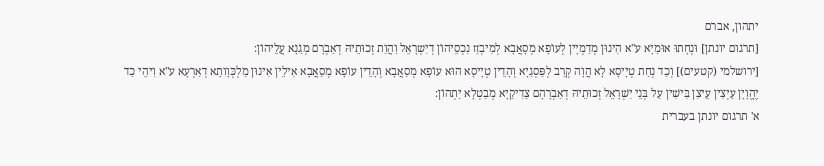יתהון, אברם
[תרגום יונתן] וּנְחָתוּ אוּמַיָא ע"א הִינוּן מְדַמְיָין לְעוֹפָא מְסָאֲבָא לְמִיבְזַז נִכְסֵיהוֹן דְיִשְרָאֵל וַהֲוַת זְכוּתֵיהּ דְאַבְרָם מְגַנָא עֲלֵיהוֹן:
[ירושלמי (קטעים)] וְכַד נְחַת טְיָיסָא לָא הֲוָה קְרַב לְפַּסְגַיָא וְהָדֵין טְיָיסָא הוּא עוֹפָא מְסַאֲבָא וְהָדֵין עוֹפָא מְסַאֲבָא אִילֵין אִינוּן מַלְכְּוָותָא דְאַרְעָא ע"א וִיהֵי כַד יֶהֱוָיָן עַיְצִין עֵיצִן בִּישִׁין עַל בְּנֵי יִשְׁרָאֵל זְכוּתֵיהּ דְאַבְרָהָם צַדִיקַיָא מְבַטְלָא יַתְהוֹן:
א' תרגום יונתן בעברית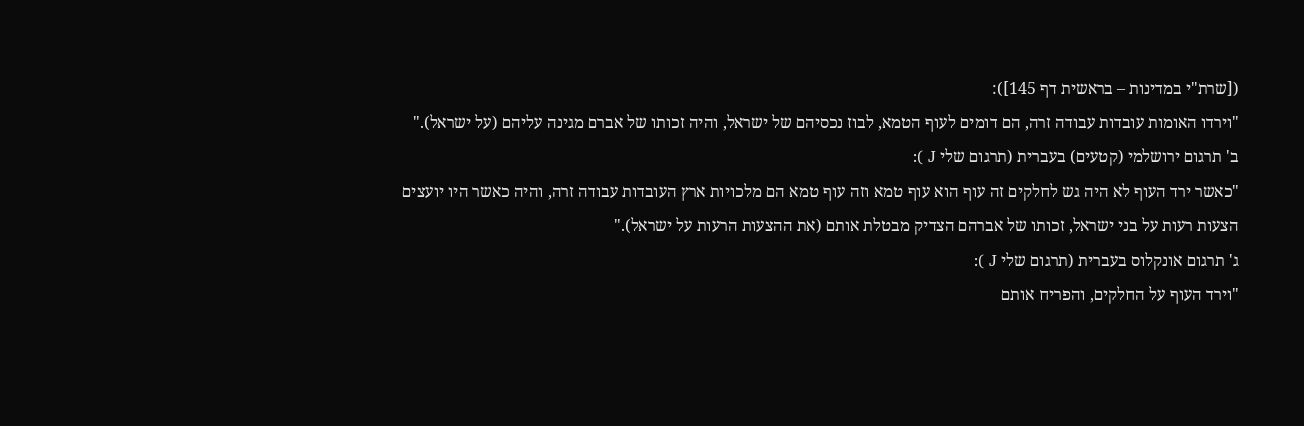([שרת"י במדינות – בראשית דף 145]):
"וירדו האומות עובדות עבודה זרה, הם דומים לעוף הטמא, לבוז נכסיהם של ישראל, והיה זכותו של אברם מגינה עליהם (על ישראל)."
ב' תרגום ירושלמי (קטעים) בעברית (תרגום שלי J ):
"כאשר ירד העוף לא היה גש לחלקים זה עוף הוא עוף טמא וזה עוף טמא הם מלכויות ארץ העובדות עבודה זרה, והיה כאשר היו יועצים הצעות רעות על בני ישראל, זכותו של אברהם הצדיק מבטלת אותם (את ההצעות הרעות על ישראל)."
ג' תרגום אונקלוס בעברית (תרגום שלי J ):
"וירד העוף על החלקים, והפריח אותם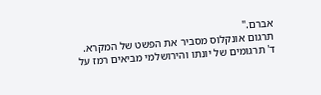אברם."
תרגום אונקלוס מסביר את הפשט של המקרא.
ד' תרגומים של יונתו והירושלמי מביאים רמז על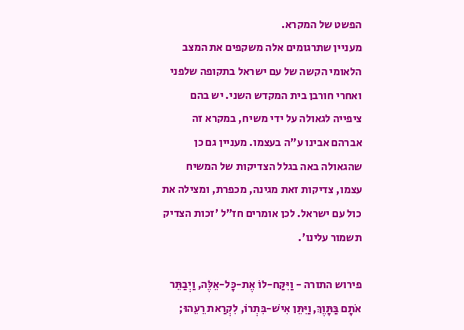הפשט של המקרא.
מעניין שתרגומים אלה משקפים את המצב הלאומי הקשה של עם ישראל בתקופה שלפני ואחרי חורבן בית המקדש השני. יש בהם ציפייה לגאולה על ידי משיח, במקרא זה אברהם אבינו ע"ה בעצמו. מעניין גם כן שהגאולה באה בגלל הצדיקות של המשיח עצמו, צדיקות זאת מגינה, מכפרת, ומצילה את כול עם ישראל. לכן אומרים חז"ל 'זכות הצדיק תשמור עלינו'.

פירוש התורה - וַיִּקַּח-לוֹ אֶת-כָּל-אֵלֶּה, וַיְבַתֵּר אֹתָם בַּתָּוֶךְ, וַיִּתֵּן אִישׁ-בִּתְרוֹ, לִקְרַאת רֵעֵהוּ;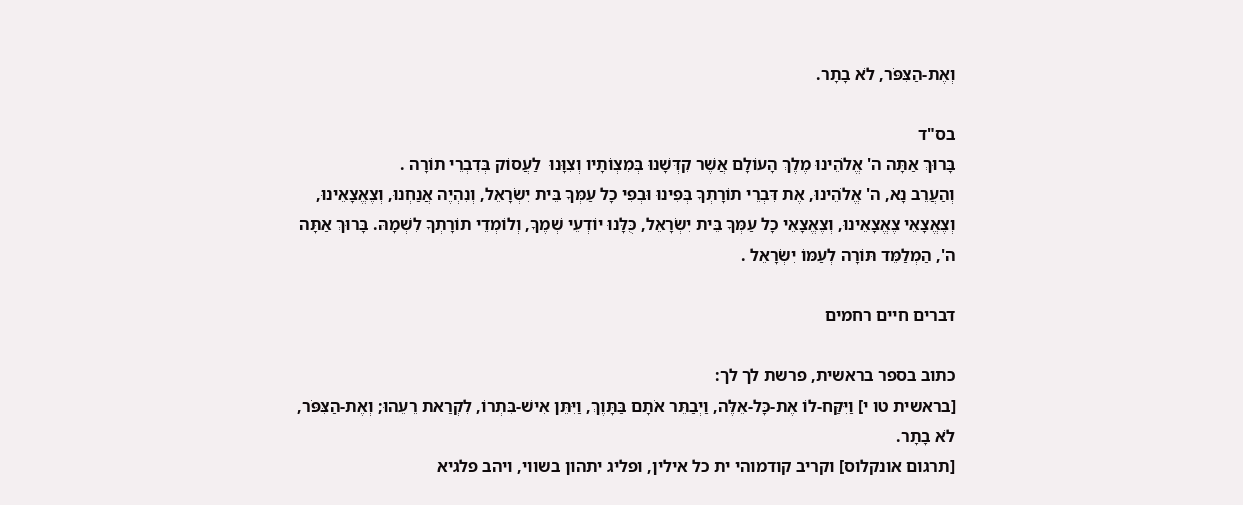וְאֶת-הַצִּפֹּר, לֹא בָתָר.

בס"ד
בָּרוּךְ אַתָּה ה' אֱלֹהֵינוּ מֶלֶךְ הָעוֹלָם אֲשֶׁר קִדְּשָׁנוּ בְּמִצְוֹתָיו וְצִוָּנוּ  לַעֲסוֹק בְּדִבְרֵי תוֹרָה .
וְהַעֲרֵב נָא, ה' אֱלֹהֵינוּ, אֶת דִּבְרֵי תוֹרָתְךָ בְּפִינוּ וּבְפִי כָל עַמְּךָ בֵּית יִשְׂרָאֵל, וְנִהְיֶה אֲנַחְנוּ, וְצֶאֱצָאֵינוּ,  וְצֶאֱצָאֵי צֶאֱצָאֵינוּ, וְצֶאֱצָאֵי כָל עַמְּךָ בֵּית יִשְׂרָאֵל, כֻּלָּנוּ יוֹדְעֵי שְׁמֶךָ, וְלוֹמְדֵי תוֹרָתְךָ לִשְׁמָהּ. בָּרוּךְ אַתָּה ה', הַמְלַמֵּד תּוֹרָה לְעַמּוֹ יִשְׂרָאֵל .

דברים חיים רחמים

כתוב בספר בראשית, פרשת לך לך:
[בראשית טו י] וַיִּקַּח-לוֹ אֶת-כָּל-אֵלֶּה, וַיְבַתֵּר אֹתָם בַּתָּוֶךְ, וַיִּתֵּן אִישׁ-בִּתְרוֹ, לִקְרַאת רֵעֵהוּ; וְאֶת-הַצִּפֹּר, לֹא בָתָר.
[תרגום אונקלוס] וקריב קודמוהי ית כל אילין, ופליג יתהון בשווי, ויהב פלגיא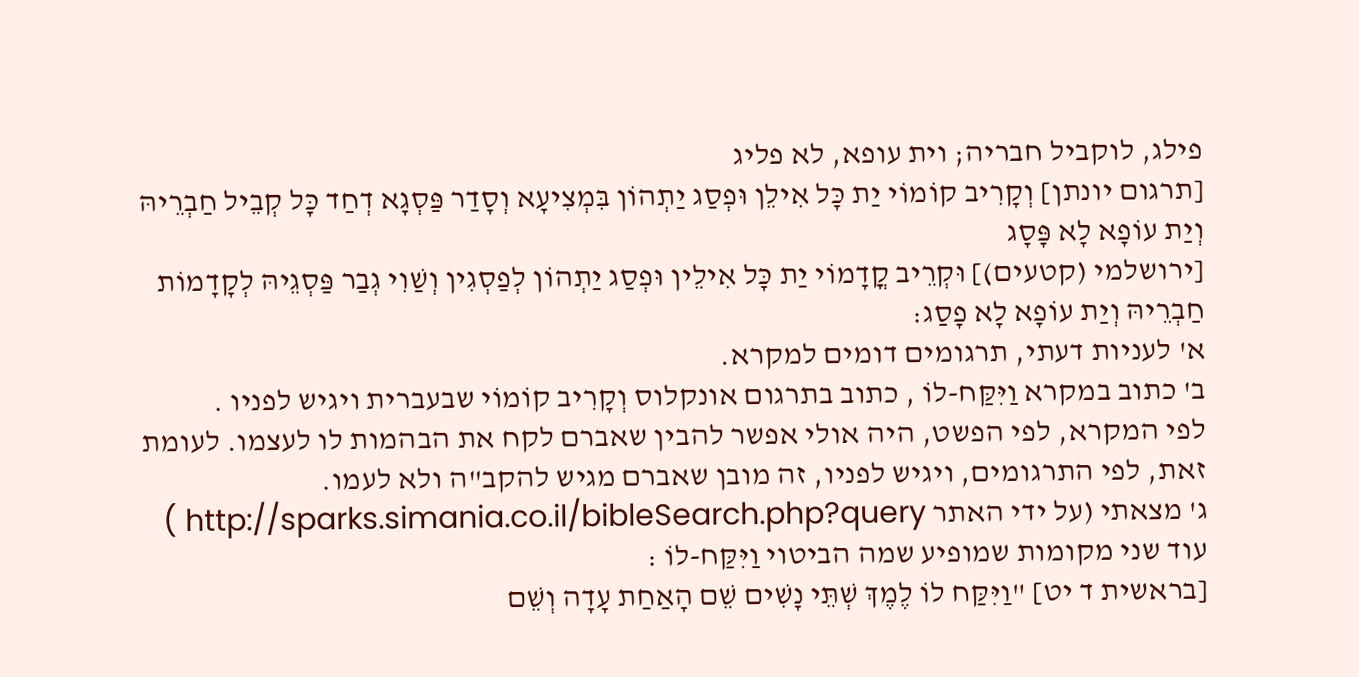פילג, לוקביל חבריה; וית עופא, לא פליג
[תרגום יונתן] וְקָרִיב קוֹמוֹי יַת כָּל אִילֵן וּפְסַג יַתְהוֹן בִּמְצִיעָא וְסָדַר פַּסְגָא דְחַד כָּל קְבֵיל חַבְרֵיהּ וְיַת עוֹפָא לָא פָּסָג
[ירושלמי (קטעים)] וּקְרֵיב קֳדָמוֹי יַת כָּל אִילֵין וּפְסַג יַתְהוֹן לְפַסְגִין וְשַׁוִי גְבַר פַּסְגֵיהּ לְקָדָמוֹת חַבְרֵיהּ וְיַת עוֹפָא לָא פָסַג:
א' לעניות דעתי, תרגומים דומים למקרא.
ב' כתוב במקרא וַיִּקַּח-לוֹ , כתוב בתרגום אונקלוס וְקָרִיב קוֹמוֹי שבעברית ויגיש לפניו .
לפי המקרא, לפי הפשט, היה אולי אפשר להבין שאברם לקח את הבהמות לו לעצמו. לעומת זאת, לפי התרגומים, ויגיש לפניו, זה מובן שאברם מגיש להקב"ה ולא לעמו.
ג' מצאתי (על ידי האתר http://sparks.simania.co.il/bibleSearch.php?query ) עוד שני מקומות שמופיע שמה הביטוי וַיִּקַּח-לוֹ :
[בראשית ד יט] "וַיִּקַּח לוֹ לֶמֶךְ שְׁתֵּי נָשִׁים שֵׁם הָאַחַת עָדָה וְשֵׁם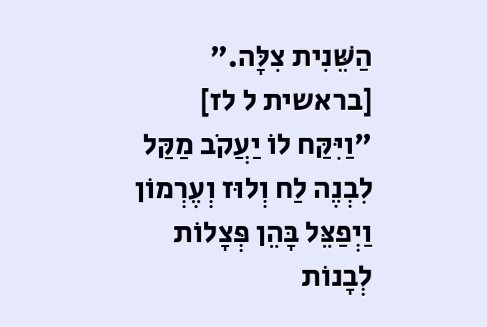הַשֵּׁנִית צִלָּה."
[בראשית ל לז] "וַיִּקַּח לוֹ יַעֲקֹב מַקַּל לִבְנֶה לַח וְלוּז וְעֶרְמוֹן וַיְפַצֵּל בָּהֵן פְּצָלוֹת לְבָנוֹת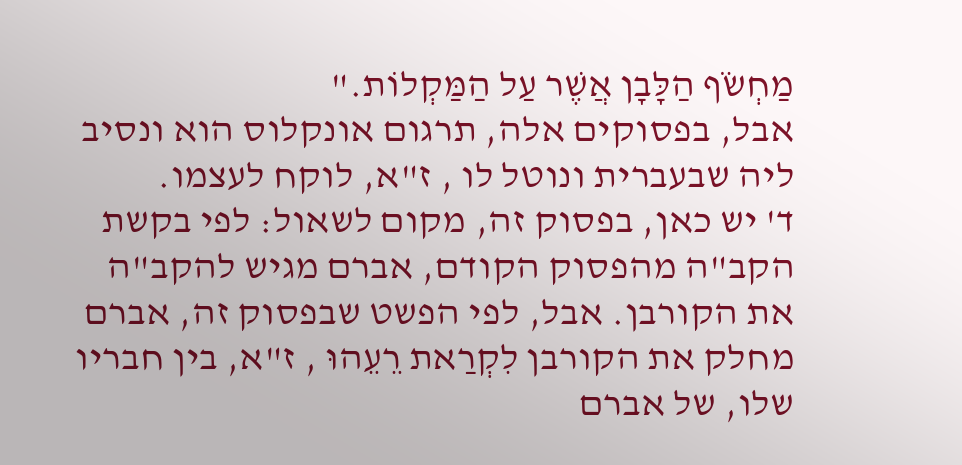מַחְשֹׂף הַלָּבָן אֲשֶׁר עַל הַמַּקְלוֹת."
אבל, בפסוקים אלה, תרגום אונקלוס הוא ונסיב ליה שבעברית ונוטל לו , ז"א, לוקח לעצמו.
ד' יש כאן, בפסוק זה, מקום לשאול: לפי בקשת הקב"ה מהפסוק הקודם, אברם מגיש להקב"ה את הקורבן. אבל, לפי הפשט שבפסוק זה, אברם מחלק את הקורבן לִקְרַאת רֵעֵהוּ , ז"א, בין חבריו שלו, של אברם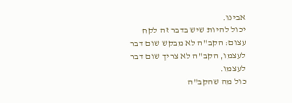אבינו.
יכול להיות שיש בדבר זה לקח עצום: הקב"ה לא מבקש שום דבר לעצמו, הקב"ה לא צריך שום דבר לעצמו.
כול מה שהקב"ה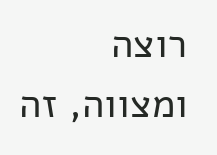רוצה ומצווה, זה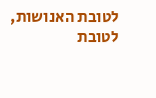לטובת האנושות, לטובת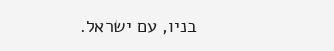בניו, עם ישראל.